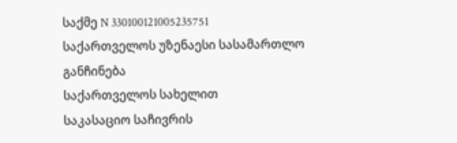საქმე N 330100121005235751
საქართველოს უზენაესი სასამართლო
განჩინება
საქართველოს სახელით
საკასაციო საჩივრის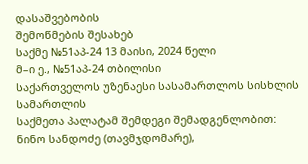დასაშვებობის
შემოწმების შესახებ
საქმე №51აპ-24 13 მაისი, 2024 წელი
მ–ი ე., №51აპ-24 თბილისი
საქართველოს უზენაესი სასამართლოს სისხლის სამართლის
საქმეთა პალატამ შემდეგი შემადგენლობით:
ნინო სანდოძე (თავმჯდომარე),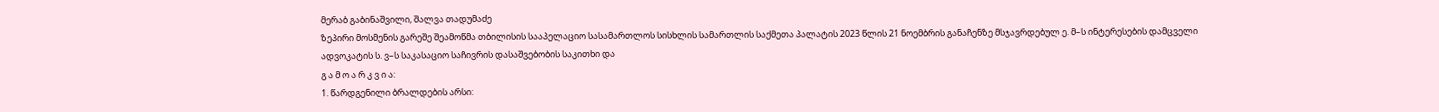მერაბ გაბინაშვილი, შალვა თადუმაძე
ზეპირი მოსმენის გარეშე შეამოწმა თბილისის სააპელაციო სასამართლოს სისხლის სამართლის საქმეთა პალატის 2023 წლის 21 ნოემბრის განაჩენზე მსჯავრდებულ ე. მ–ს ინტერესების დამცველი ადვოკატის ს. ვ–ს საკასაციო საჩივრის დასაშვებობის საკითხი და
გ ა მ ო ა რ კ ვ ი ა:
1. წარდგენილი ბრალდების არსი: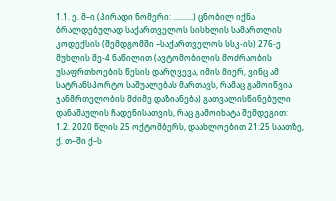1.1. ე. მ–ი (პირადი ნომერი: ..........) ცნობილ იქნა ბრალდებულად საქართველოს სისხლის სამართლის კოდექსის (შემდგომში –საქართველოს სსკ-ის) 276-ე მუხლის მე-4 ნაწილით (ავტომობილის მოძრაობის უსაფრთხოების წესის დარღვევა, იმის მიერ, ვინც ამ სატრანსპორტო საშუალებას მართავს, რამაც გამოიწვია ჯანმრთელობის მძიმე დაზიანება) გათვალისწინებული დანაშაულის ჩადენისათვის, რაც გამოიხატა შემდეგით:
1.2. 2020 წლის 25 ოქტომბერს, დაახლოებით 21:25 საათზე, ქ. თ–ში ქ–ს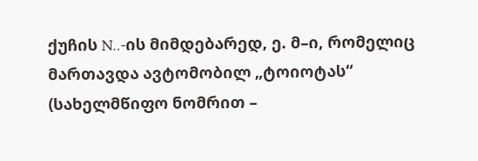ქუჩის N..-ის მიმდებარედ, ე. მ–ი, რომელიც მართავდა ავტომობილ „ტოიოტას“ (სახელმწიფო ნომრით –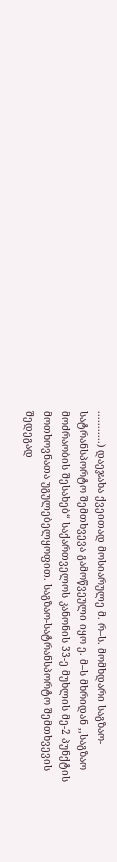...........) დაეჯახა ქვეითად მოსიარულე მ. რ–ს. მომხდარი საგზაო-სატრანსპორტო შემთხვევა გამოწვეული იყო ე. მ–ს მხრიდან ,,საგზაო მოძრაობის შესახებ“ საქართველოს კანონის 33-ე მუხლის მე-2 პუნქტის მოთხოვნათა უგულებელყოფით. საგზაო-სატრანსპორტო შემთხვევის შედეგად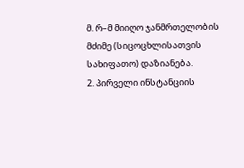მ. რ–მ მიიღო ჯანმრთელობის მძიმე (სიცოცხლისათვის სახიფათო) დაზიანება.
2. პირველი ინსტანციის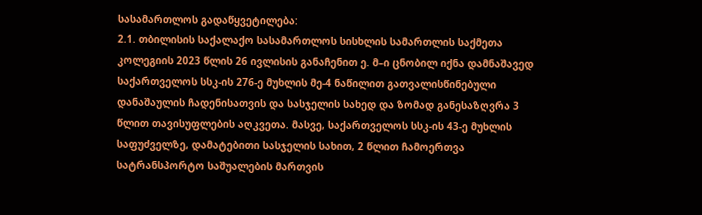სასამართლოს გადაწყვეტილება:
2.1. თბილისის საქალაქო სასამართლოს სისხლის სამართლის საქმეთა კოლეგიის 2023 წლის 26 ივლისის განაჩენით ე. მ–ი ცნობილ იქნა დამნაშავედ საქართველოს სსკ-ის 276-ე მუხლის მე-4 ნაწილით გათვალისწინებული დანაშაულის ჩადენისათვის და სასჯელის სახედ და ზომად განესაზღვრა 3 წლით თავისუფლების აღკვეთა. მასვე, საქართველოს სსკ-ის 43-ე მუხლის საფუძველზე, დამატებითი სასჯელის სახით, 2 წლით ჩამოერთვა სატრანსპორტო საშუალების მართვის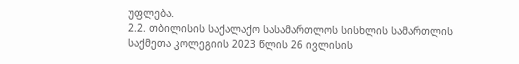უფლება.
2.2. თბილისის საქალაქო სასამართლოს სისხლის სამართლის საქმეთა კოლეგიის 2023 წლის 26 ივლისის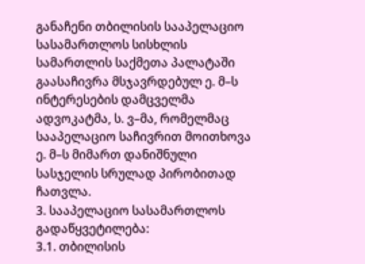განაჩენი თბილისის სააპელაციო სასამართლოს სისხლის სამართლის საქმეთა პალატაში გაასაჩივრა მსჯავრდებულ ე. მ–ს ინტერესების დამცველმა ადვოკატმა, ს. ვ–მა, რომელმაც სააპელაციო საჩივრით მოითხოვა ე. მ–ს მიმართ დანიშნული სასჯელის სრულად პირობითად ჩათვლა.
3. სააპელაციო სასამართლოს გადაწყვეტილება:
3.1. თბილისის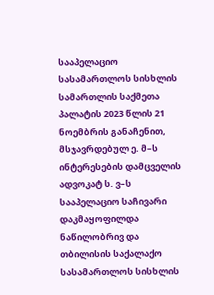სააპელაციო სასამართლოს სისხლის სამართლის საქმეთა პალატის 2023 წლის 21 ნოემბრის განაჩენით, მსჯავრდებულ ე. მ–ს ინტერესების დამცველის ადვოკატ ს. ვ–ს სააპელაციო საჩივარი დაკმაყოფილდა ნაწილობრივ და თბილისის საქალაქო სასამართლოს სისხლის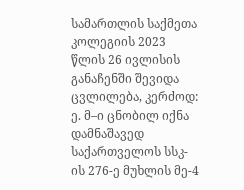სამართლის საქმეთა კოლეგიის 2023 წლის 26 ივლისის განაჩენში შევიდა ცვლილება, კერძოდ:
ე. მ–ი ცნობილ იქნა დამნაშავედ საქართველოს სსკ-ის 276-ე მუხლის მე-4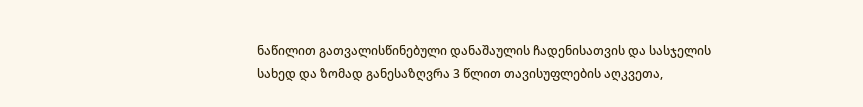ნაწილით გათვალისწინებული დანაშაულის ჩადენისათვის და სასჯელის სახედ და ზომად განესაზღვრა 3 წლით თავისუფლების აღკვეთა,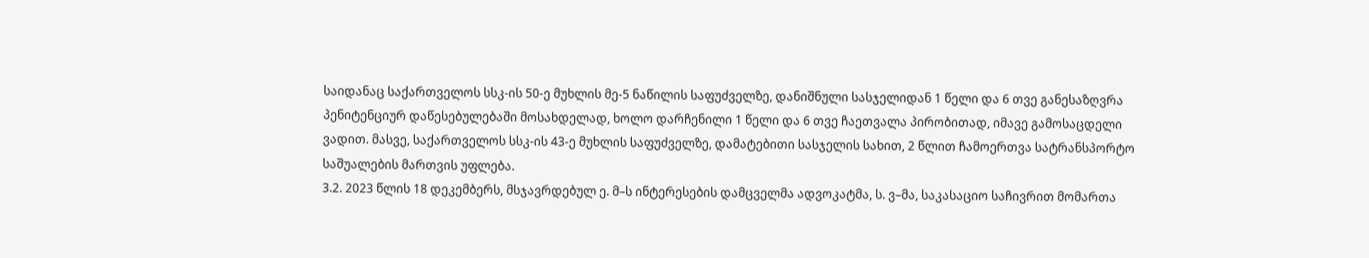საიდანაც საქართველოს სსკ-ის 50-ე მუხლის მე-5 ნაწილის საფუძველზე, დანიშნული სასჯელიდან 1 წელი და 6 თვე განესაზღვრა პენიტენციურ დაწესებულებაში მოსახდელად, ხოლო დარჩენილი 1 წელი და 6 თვე ჩაეთვალა პირობითად, იმავე გამოსაცდელი ვადით. მასვე, საქართველოს სსკ-ის 43-ე მუხლის საფუძველზე, დამატებითი სასჯელის სახით, 2 წლით ჩამოერთვა სატრანსპორტო საშუალების მართვის უფლება.
3.2. 2023 წლის 18 დეკემბერს, მსჯავრდებულ ე. მ–ს ინტერესების დამცველმა ადვოკატმა, ს. ვ–მა, საკასაციო საჩივრით მომართა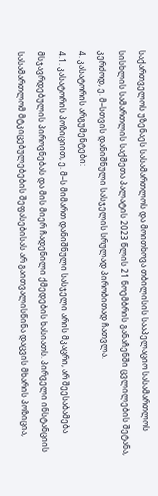საქართველოს უზენაეს სასამართლოს და მოითხოვა თბილისის სააპელაციო სასამართლოს სისხლის სამართლის საქმეთა პალატის 2023 წლის 21 ნოემბრის განაჩენში ცვლილების შეტანა, კერძოდ, ე. მ–სთვის დანიშნული სასჯელის სრულად პირობითად ჩათვლა.
4. კასატორის არგუმენტები:
4.1. კასატორის პოზიციით, ე. მ–ს მიმართ დანიშნული სასჯელი არის მკაცრი, არ შეესაბამება მსჯავრდებულის პიროვნებას და მის მიერ ჩადენილი ქმედების ხასიათს. პირველი ინსტანციის სასამართლომ მტკიცებულებების შეფასებისას არ გაითვალისწინა დაცვის მხარის პოზიცია,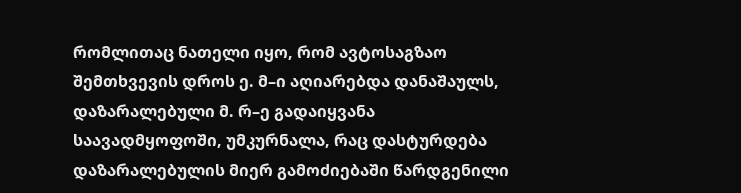რომლითაც ნათელი იყო, რომ ავტოსაგზაო შემთხვევის დროს ე. მ–ი აღიარებდა დანაშაულს, დაზარალებული მ. რ–ე გადაიყვანა საავადმყოფოში, უმკურნალა, რაც დასტურდება დაზარალებულის მიერ გამოძიებაში წარდგენილი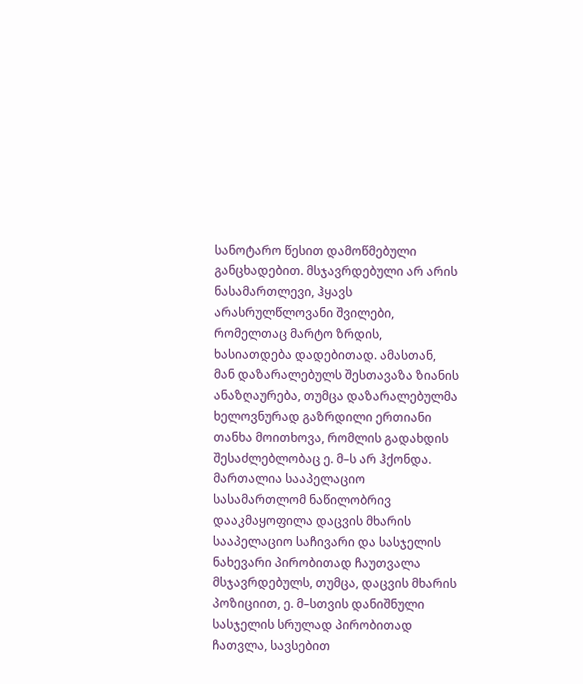სანოტარო წესით დამოწმებული განცხადებით. მსჯავრდებული არ არის ნასამართლევი, ჰყავს არასრულწლოვანი შვილები, რომელთაც მარტო ზრდის, ხასიათდება დადებითად. ამასთან, მან დაზარალებულს შესთავაზა ზიანის ანაზღაურება, თუმცა დაზარალებულმა ხელოვნურად გაზრდილი ერთიანი თანხა მოითხოვა, რომლის გადახდის შესაძლებლობაც ე. მ–ს არ ჰქონდა. მართალია სააპელაციო სასამართლომ ნაწილობრივ დააკმაყოფილა დაცვის მხარის სააპელაციო საჩივარი და სასჯელის ნახევარი პირობითად ჩაუთვალა მსჯავრდებულს, თუმცა, დაცვის მხარის პოზიციით, ე. მ–სთვის დანიშნული სასჯელის სრულად პირობითად ჩათვლა, სავსებით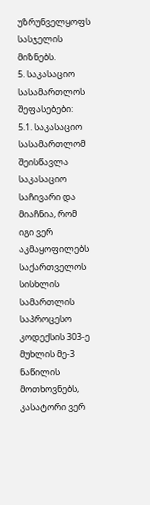უზრუნველყოფს სასჯელის მიზნებს.
5. საკასაციო სასამართლოს შეფასებები:
5.1. საკასაციო სასამართლომ შეისწავლა საკასაციო საჩივარი და მიაჩნია, რომ იგი ვერ აკმაყოფილებს საქართველოს სისხლის სამართლის საპროცესო კოდექსის 303-ე მუხლის მე-3 ნაწილის მოთხოვნებს, კასატორი ვერ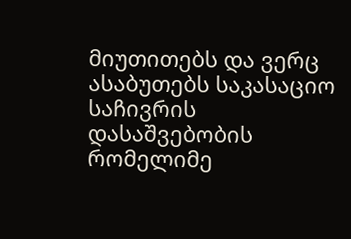მიუთითებს და ვერც ასაბუთებს საკასაციო საჩივრის დასაშვებობის რომელიმე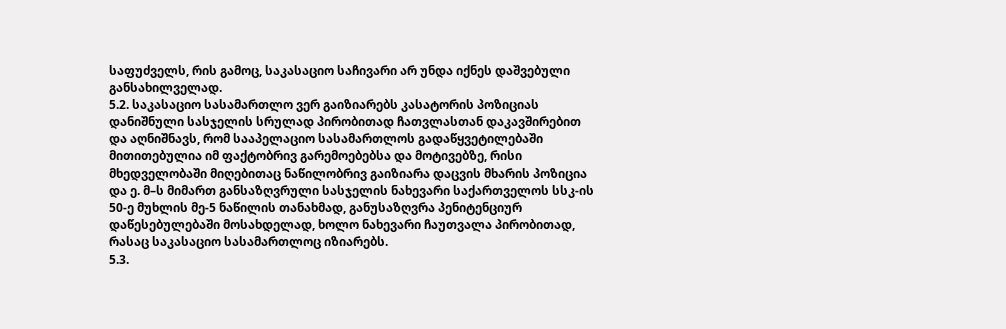საფუძველს, რის გამოც, საკასაციო საჩივარი არ უნდა იქნეს დაშვებული განსახილველად.
5.2. საკასაციო სასამართლო ვერ გაიზიარებს კასატორის პოზიციას დანიშნული სასჯელის სრულად პირობითად ჩათვლასთან დაკავშირებით და აღნიშნავს, რომ სააპელაციო სასამართლოს გადაწყვეტილებაში მითითებულია იმ ფაქტობრივ გარემოებებსა და მოტივებზე, რისი მხედველობაში მიღებითაც ნაწილობრივ გაიზიარა დაცვის მხარის პოზიცია და ე. მ–ს მიმართ განსაზღვრული სასჯელის ნახევარი საქართველოს სსკ-ის 50-ე მუხლის მე-5 ნაწილის თანახმად, განუსაზღვრა პენიტენციურ დაწესებულებაში მოსახდელად, ხოლო ნახევარი ჩაუთვალა პირობითად, რასაც საკასაციო სასამართლოც იზიარებს.
5.3.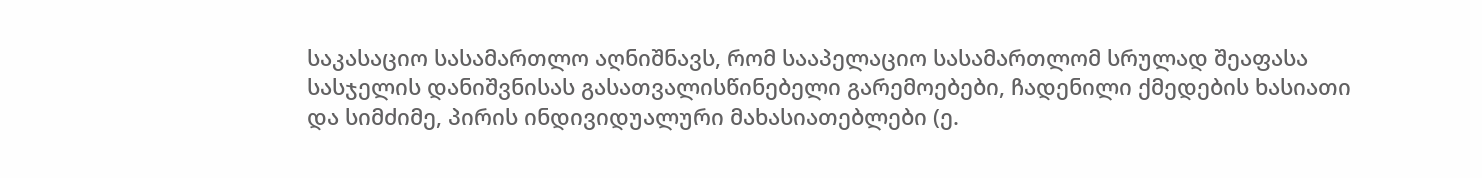საკასაციო სასამართლო აღნიშნავს, რომ სააპელაციო სასამართლომ სრულად შეაფასა სასჯელის დანიშვნისას გასათვალისწინებელი გარემოებები, ჩადენილი ქმედების ხასიათი და სიმძიმე, პირის ინდივიდუალური მახასიათებლები (ე.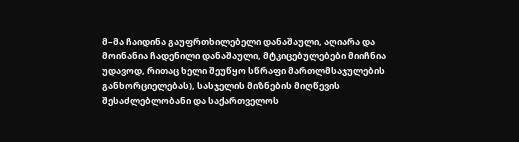მ–მა ჩაიდინა გაუფრთხილებელი დანაშაული, აღიარა და მოინანია ჩადენილი დანაშაული, მტკიცებულებები მიიჩნია უდავოდ, რითაც ხელი შეუწყო სწრაფი მართლმსაჯულების განხორციელებას), სასჯელის მიზნების მიღწევის შესაძლებლობანი და საქართველოს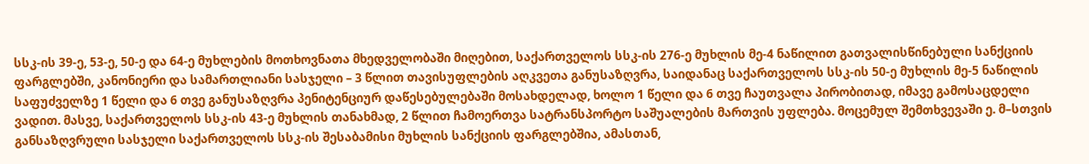სსკ-ის 39-ე, 53-ე, 50-ე და 64-ე მუხლების მოთხოვნათა მხედველობაში მიღებით, საქართველოს სსკ-ის 276-ე მუხლის მე-4 ნაწილით გათვალისწინებული სანქციის ფარგლებში, კანონიერი და სამართლიანი სასჯელი – 3 წლით თავისუფლების აღკვეთა განუსაზღვრა, საიდანაც საქართველოს სსკ-ის 50-ე მუხლის მე-5 ნაწილის საფუძველზე 1 წელი და 6 თვე განუსაზღვრა პენიტენციურ დაწესებულებაში მოსახდელად, ხოლო 1 წელი და 6 თვე ჩაუთვალა პირობითად, იმავე გამოსაცდელი ვადით. მასვე, საქართველოს სსკ-ის 43-ე მუხლის თანახმად, 2 წლით ჩამოერთვა სატრანსპორტო საშუალების მართვის უფლება. მოცემულ შემთხვევაში ე. მ–სთვის განსაზღვრული სასჯელი საქართველოს სსკ-ის შესაბამისი მუხლის სანქციის ფარგლებშია, ამასთან,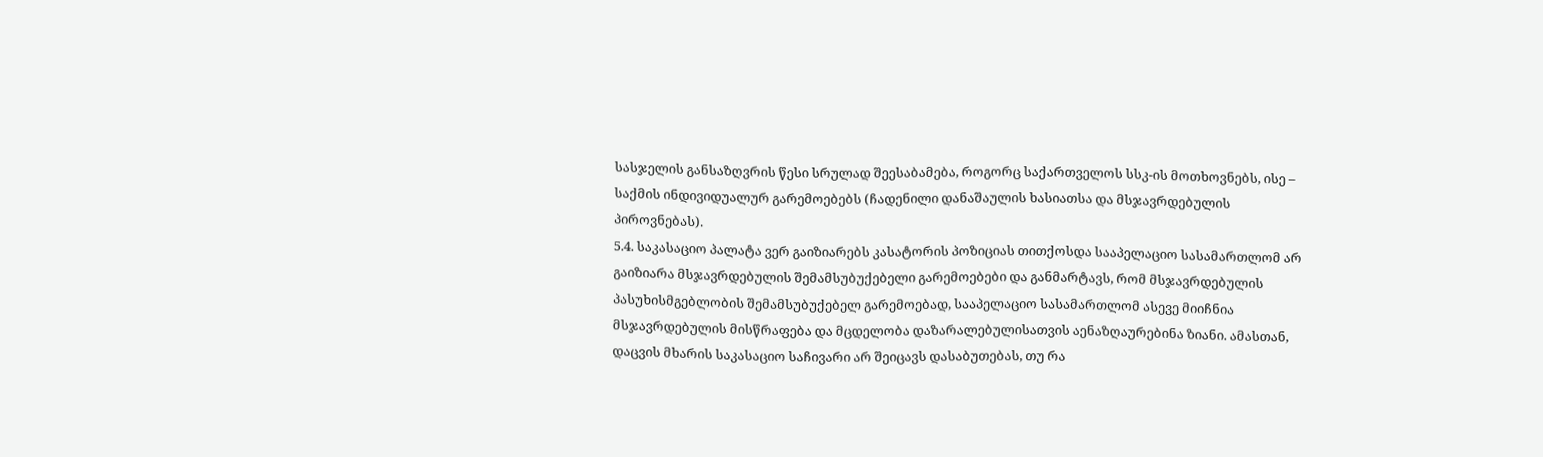სასჯელის განსაზღვრის წესი სრულად შეესაბამება, როგორც საქართველოს სსკ-ის მოთხოვნებს, ისე – საქმის ინდივიდუალურ გარემოებებს (ჩადენილი დანაშაულის ხასიათსა და მსჯავრდებულის პიროვნებას).
5.4. საკასაციო პალატა ვერ გაიზიარებს კასატორის პოზიციას თითქოსდა სააპელაციო სასამართლომ არ გაიზიარა მსჯავრდებულის შემამსუბუქებელი გარემოებები და განმარტავს, რომ მსჯავრდებულის პასუხისმგებლობის შემამსუბუქებელ გარემოებად, სააპელაციო სასამართლომ ასევე მიიჩნია მსჯავრდებულის მისწრაფება და მცდელობა დაზარალებულისათვის აენაზღაურებინა ზიანი. ამასთან, დაცვის მხარის საკასაციო საჩივარი არ შეიცავს დასაბუთებას, თუ რა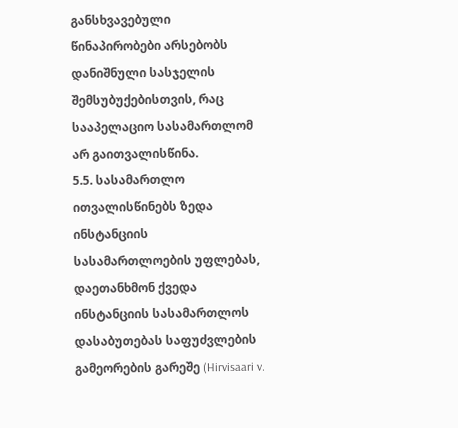განსხვავებული წინაპირობები არსებობს დანიშნული სასჯელის შემსუბუქებისთვის, რაც სააპელაციო სასამართლომ არ გაითვალისწინა.
5.5. სასამართლო ითვალისწინებს ზედა ინსტანციის სასამართლოების უფლებას, დაეთანხმონ ქვედა ინსტანციის სასამართლოს დასაბუთებას საფუძვლების გამეორების გარეშე (Hirvisaari v.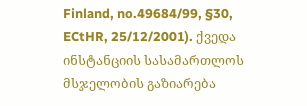Finland, no.49684/99, §30, ECtHR, 25/12/2001). ქვედა ინსტანციის სასამართლოს მსჯელობის გაზიარება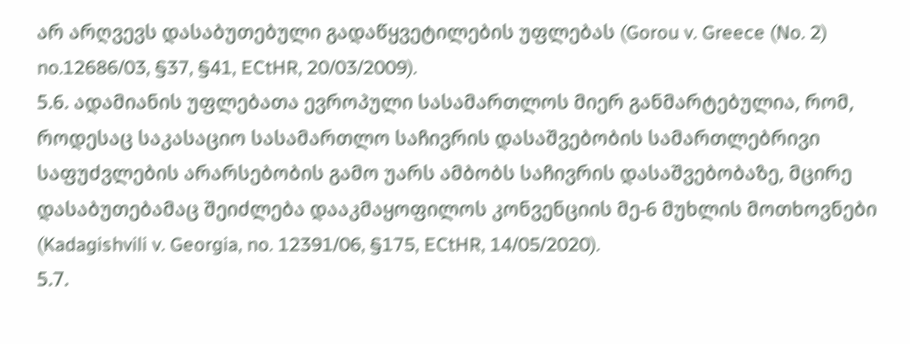არ არღვევს დასაბუთებული გადაწყვეტილების უფლებას (Gorou v. Greece (No. 2) no.12686/03, §37, §41, ECtHR, 20/03/2009).
5.6. ადამიანის უფლებათა ევროპული სასამართლოს მიერ განმარტებულია, რომ, როდესაც საკასაციო სასამართლო საჩივრის დასაშვებობის სამართლებრივი საფუძვლების არარსებობის გამო უარს ამბობს საჩივრის დასაშვებობაზე, მცირე დასაბუთებამაც შეიძლება დააკმაყოფილოს კონვენციის მე-6 მუხლის მოთხოვნები (Kadagishvili v. Georgia, no. 12391/06, §175, ECtHR, 14/05/2020).
5.7.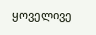ყოველივე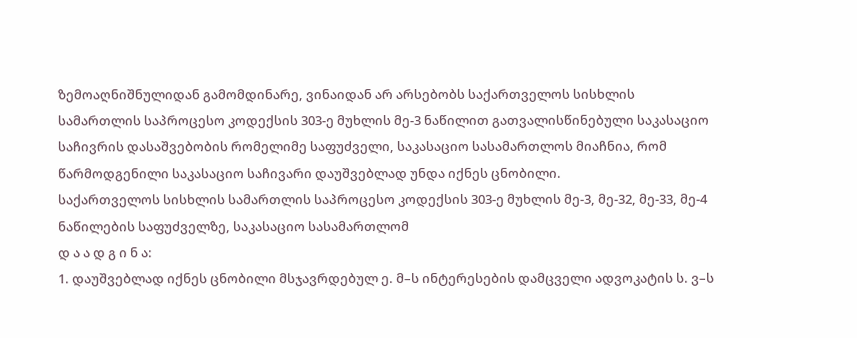ზემოაღნიშნულიდან გამომდინარე, ვინაიდან არ არსებობს საქართველოს სისხლის სამართლის საპროცესო კოდექსის 303-ე მუხლის მე-3 ნაწილით გათვალისწინებული საკასაციო საჩივრის დასაშვებობის რომელიმე საფუძველი, საკასაციო სასამართლოს მიაჩნია, რომ წარმოდგენილი საკასაციო საჩივარი დაუშვებლად უნდა იქნეს ცნობილი.
საქართველოს სისხლის სამართლის საპროცესო კოდექსის 303-ე მუხლის მე-3, მე-32, მე-33, მე-4 ნაწილების საფუძველზე, საკასაციო სასამართლომ
დ ა ა დ გ ი ნ ა:
1. დაუშვებლად იქნეს ცნობილი მსჯავრდებულ ე. მ–ს ინტერესების დამცველი ადვოკატის ს. ვ–ს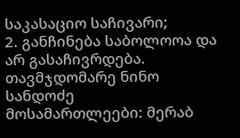საკასაციო საჩივარი;
2. განჩინება საბოლოოა და არ გასაჩივრდება.
თავმჯდომარე ნინო სანდოძე
მოსამართლეები: მერაბ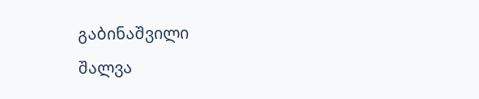გაბინაშვილი
შალვა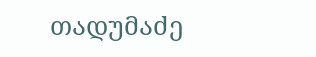თადუმაძე